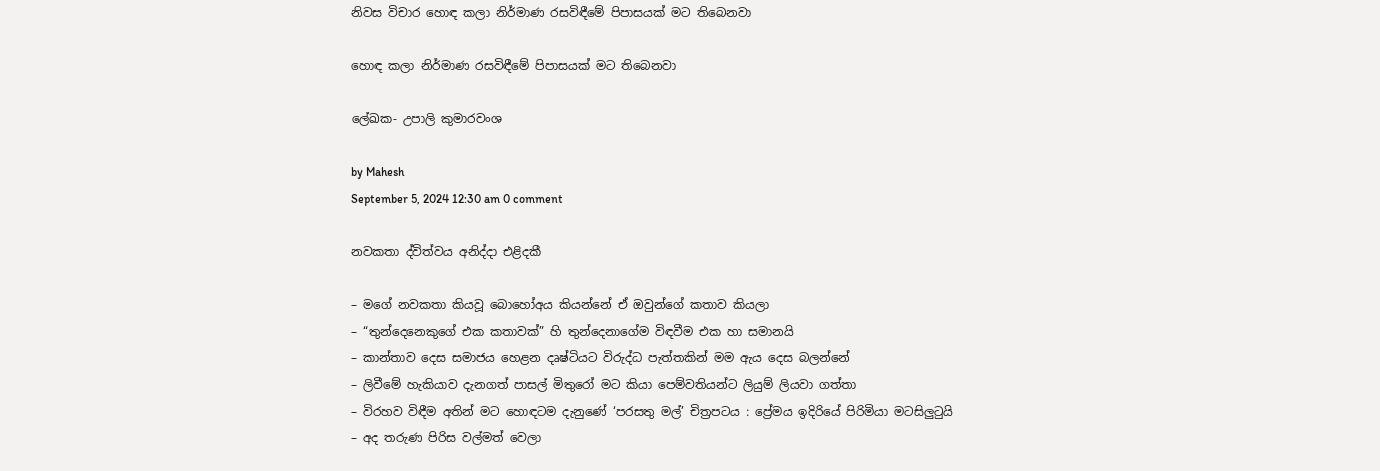නිවස විචාර හොඳ කලා නිර්මාණ රසවිඳීමේ පිපාසයක් මට තිබෙනවා

හොඳ කලා නිර්මාණ රසවිඳීමේ පිපාසයක් මට තිබෙනවා

ලේඛක- උපාලි කුමාරවංශ

by Mahesh
September 5, 2024 12:30 am 0 comment

නවකතා ද්විත්වය අනිද්දා එළිදකී

– මගේ නවකතා කියවූ බොහෝඅය කියන්නේ ඒ ඔවුන්ගේ කතාව කියලා
– “තුන්දෙනෙකුගේ එක කතාවක්” හි තුන්දෙනාගේම විඳවීම එක හා සමානයි
– කාන්තාව දෙස සමාජය හෙළන දෘෂ්ටියට විරුද්ධ පැත්තකින් මම ඇය දෙස බලන්නේ
– ලිවීමේ හැකියාව දැනගත් පාසල් මිතුරෝ මට කියා පෙම්වතියන්ට ලියුම් ලියවා ගත්තා
– විරහව විඳීම අතින් මට හොඳටම දැනුණේ ‘පරසතු මල්’ චිත්‍රපටය : ප්‍රේමය ඉදිරියේ පිරිමියා මටසිලුටුයි
– අද තරුණ පිරිස වල්මත් වෙලා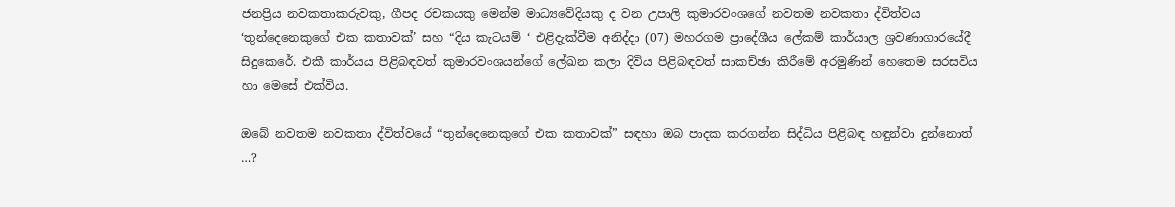ජනප්‍රිය නවකතාකරුවකු, ගීපද රචකයකු මෙන්ම මාධ්‍යවේදියකු ද වන උපාලි කුමාරවංශගේ නවතම නවකතා ද්විත්වය ‘තුන්දෙනෙකුගේ එක කතාවක්’ සහ “දිය කැටයම් ‘ එළිදැක්වීම අනිද්දා (07) මහරගම ප්‍රාදේශීය ලේකම් කාර්යාල ශ්‍රවණාගාරයේදී සිදුකෙරේ. එකී කාර්යය පිළිබඳවත් කුමාරවංශයන්ගේ ලේඛන කලා දිවිය පිළිබඳවත් සාකච්ඡා කිරීමේ අරමුණින් හෙතෙම සරසවිය හා මෙසේ එක්විය.

ඔබේ නවතම නවකතා ද්විත්වයේ “තුන්දෙනෙකුගේ එක කතාවක්” සඳහා ඔබ පාදක කරගන්න සිද්ධිය පිළිබඳ හඳුන්වා දුන්නොත් …?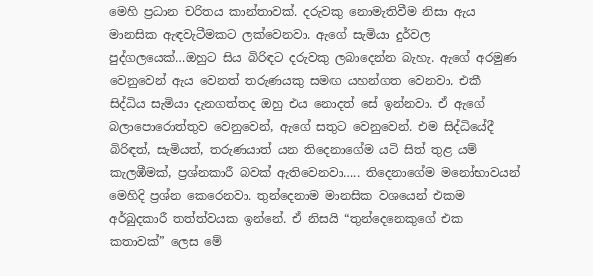මෙහි ප්‍රධාන චරිතය කාන්තාවක්. දරුවකු නොමැතිවීම නිසා ඇය මානසික ඇඳවැටීමකට ලක්වෙනවා. ඇගේ සැමියා දුර්වල පුද්ගලයෙක්…ඔහුට සිය බිරිඳට දරුවකු ලබාදෙන්න බැහැ. ඇගේ අරමුණ වෙනුවෙන් ඇය වෙනත් තරුණයකු සමඟ යහන්ගත වෙනවා. එකී සිද්ධිය සැමියා දැනගත්තද ඔහු එය නොදත් සේ ඉන්නවා. ඒ ඇගේ බලාපොරොත්තුව වෙනුවෙන්, ඇගේ සතුට වෙනුවෙන්. එම සිද්ධියේදී බිරිඳත්, සැමියත්, තරුණයාත් යන තිදෙනාගේම යටි සිත් තුළ යම් කැලඹීමක්, ප්‍රශ්නකාරී බවක් ඇතිවෙනවා….. තිදෙනාගේම මනෝභාවයන් මෙහිදි ප්‍රශ්න කෙරෙනවා. තුන්දෙනාම මානසික වශයෙන් එකම අර්බුදකාරී තත්ත්වයක ඉන්නේ. ඒ නිසයි “තුන්දෙනෙකුගේ එක කතාවක්” ලෙස මේ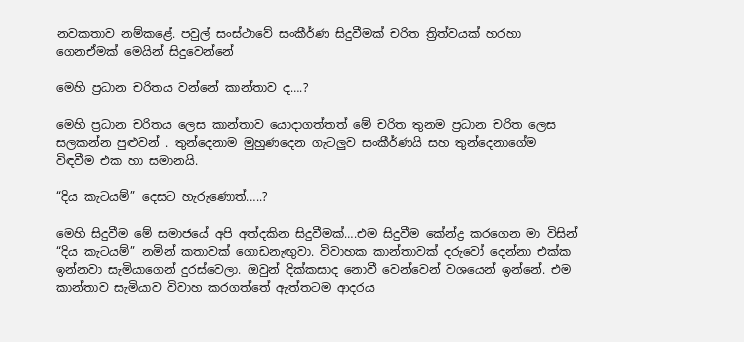නවකතාව නම්කළේ. පවුල් සංස්ථාවේ සංකීර්ණ සිදුවීමක් චරිත ත්‍රිත්වයක් හරහා ගෙනඒමක් මෙයින් සිදුවෙන්නේ

මෙහි ප්‍රධාන චරිතය වන්නේ කාන්තාව ද….?

මෙහි ප්‍රධාන චරිතය ලෙස කාන්තාව යොදාගත්තත් මේ චරිත තුනම ප්‍රධාන චරිත ලෙස සලකන්න පුළුවන් . තුන්දෙනාම මුහුණදෙන ගැටලුව සංකීර්ණයි සහ තුන්දෙනාගේම විඳවීම එක හා සමානයි.

“දිය කැටයම්” දෙසට හැරුණොත්…..?

මෙහි සිදුවීම මේ සමාජයේ අපි අත්දකින සිදුවීමක්….එම සිදුවීම කේන්ද්‍ර කරගෙන මා විසින් “දිය කැටයම්” නමින් කතාවක් ගොඩනැඟුවා. විවාහක කාන්තාවක් දරුවෝ දෙන්නා එක්ක ඉන්නවා සැමියාගෙන් දුරස්වෙලා. ඔවුන් දික්කසාද නොවී වෙන්වෙන් වශයෙන් ඉන්නේ. එම කාන්තාව සැමියාව විවාහ කරගත්තේ ඇත්තටම ආදරය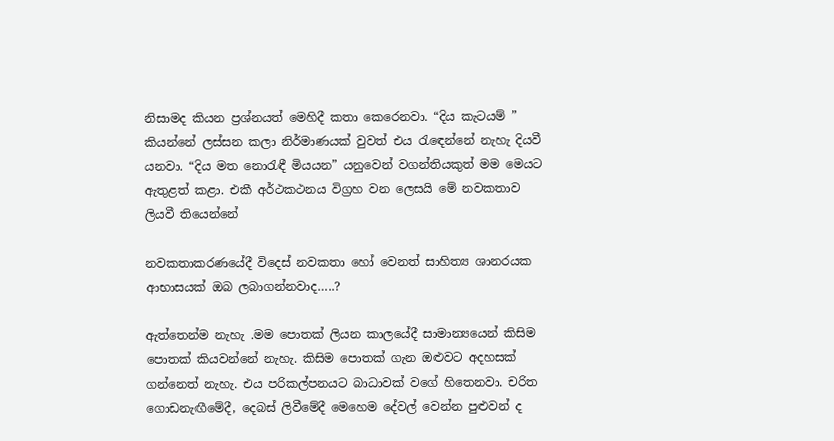නිසාමද කියන ප්‍රශ්නයත් මෙහිදී කතා කෙරෙනවා. “දිය කැටයම් ” කියන්නේ ලස්සන කලා නිර්මාණයක් වුවත් එය රැඳෙන්නේ නැහැ දියවී යනවා. “දිය මත නොරැඳී මියයන” යනුවෙන් වගන්තියකුත් මම මෙයට ඇතුළත් කළා. එකී අර්ථකථනය විග්‍රහ වන ලෙසයි මේ නවකතාව ලියවී තියෙන්නේ

නවකතාකරණයේදී විදෙස් නවකතා හෝ වෙනත් සාහිත්‍ය ශානරයක ආභාසයක් ඔබ ලබාගන්නවාද…..?

ඇත්තෙන්ම නැහැ .මම පොතක් ලියන කාලයේදී සාමාන්‍යයෙන් කිසිම පොතක් කියවන්නේ නැහැ. කිසිම පොතක් ගැන ඔළුවට අදහසක් ගන්නෙත් නැහැ. එය පරිකල්පනයට බාධාවක් වගේ හිතෙනවා. චරිත ගොඩනැඟීමේදී, දෙබස් ලිවීමේදී මෙහෙම දේවල් වෙන්න පුළුවන් ද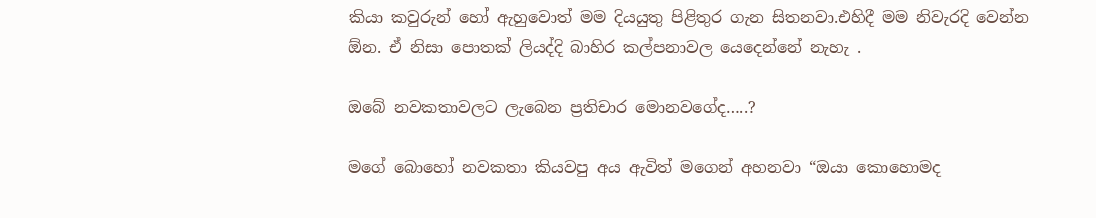කියා කවුරුන් හෝ ඇහුවොත් මම දියයුතු පිළිතුර ගැන සිතනවා.එහිදී මම නිවැරදි වෙන්න ඕන. ඒ නිසා පොතක් ලියද්දි බාහිර කල්පනාවල යෙදෙන්නේ නැහැ .

ඔබේ නවකතාවලට ලැබෙන ප්‍රතිචාර මොනවගේද…..?

මගේ බොහෝ නවකතා කියවපු අය ඇවිත් මගෙන් අහනවා “ඔයා කොහොමද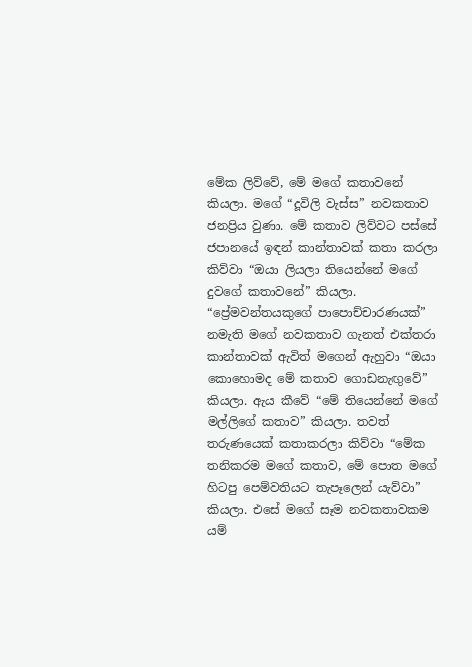මේක ලිව්වේ, මේ මගේ කතාවනේ කියලා. මගේ “දූවිලි වැස්ස” නවකතාව ජනප්‍රිය වුණා. මේ කතාව ලිව්වට පස්සේ ජපානයේ ඉඳන් කාන්තාවක් කතා කරලා කිව්වා “ඔයා ලියලා තියෙන්නේ මගේ දුවගේ කතාවනේ” කියලා. “ප්‍රේමවන්තයකුගේ පාපොච්චාරණයක්” නමැති මගේ නවකතාව ගැනත් එක්තරා කාන්තාවක් ඇවිත් මගෙන් ඇහුවා “ඔයා කොහොමද මේ කතාව ගොඩනැඟුවේ” කියලා. ඇය කීවේ “මේ තියෙන්නේ මගේ මල්ලිගේ කතාව” කියලා. තවත් තරුණයෙක් කතාකරලා කිව්වා “මේක තනිකරම මගේ කතාව, මේ පොත මගේ හිටපු පෙම්වතියට තැපෑලෙන් යැව්වා” කියලා. එසේ මගේ සෑම නවකතාවකම යම්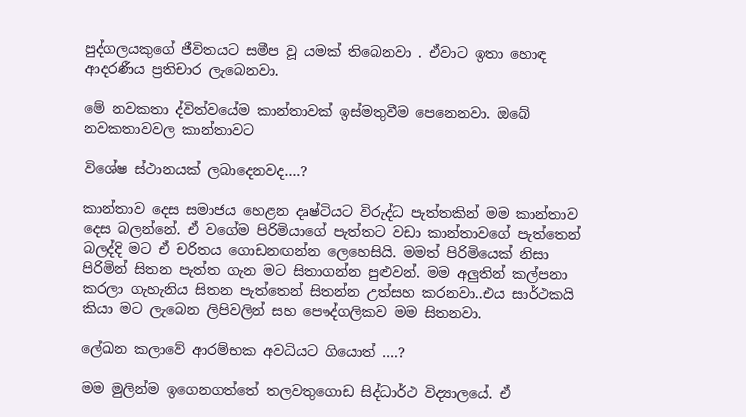පුද්ගලයකුගේ ජීවිතයට සමීප වූ යමක් තිබෙනවා . ඒවාට ඉතා හොඳ ආදරණීය ප්‍රතිචාර ලැබෙනවා.

මේ නවකතා ද්විත්වයේම කාන්තාවක් ඉස්මතුවීම පෙනෙනවා. ඔබේ නවකතාවවල කාන්තාවට

විශේෂ ස්ථානයක් ලබාදෙනවද….?

කාන්තාව දෙස සමාජය හෙළන දෘෂ්ටියට විරුද්ධ පැත්තකින් මම කාන්තාව දෙස බලන්නේ. ඒ වගේම පිරිමියාගේ පැත්තට වඩා කාන්තාවගේ පැත්තෙන් බලද්දි මට ඒ චරිතය ගොඩනඟන්න ලෙහෙසියි. මමත් පිරිමියෙක් නිසා පිරිමින් සිතන පැත්ත ගැන මට සිතාගන්න පුළුවන්. මම අලුතින් කල්පනා කරලා ගැහැනිය සිතන පැත්තෙන් සිතන්න උත්සහ කරනවා..එය සාර්ථකයි කියා මට ලැබෙන ලිපිවලින් සහ පෞද්ගලිකව මම සිතනවා.

ලේඛන කලාවේ ආරම්භක අවධියට ගියොත් ….?

මම මුලින්ම ඉගෙනගත්තේ තලවතුගොඩ සිද්ධාර්ථ විද්‍යාලයේ. ඒ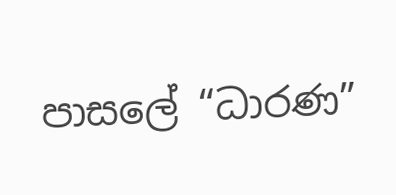පාසලේ “ධාරණ”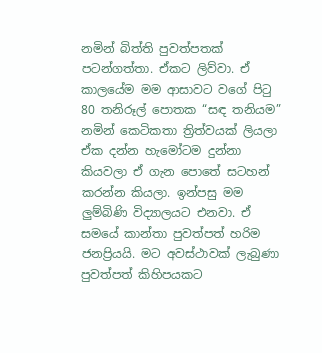නමින් බිත්ති පුවත්පතක් පටන්ගත්තා. ඒකට ලිව්වා. ඒ කාලයේම මම ආසාවට වගේ පිටු 80 තනිරූල් පොතක “සඳ තනියම” නමින් කෙටිකතා ත්‍රිත්වයක් ලියලා ඒක දන්න හැමෝටම දුන්නා කියවලා ඒ ගැන පොතේ සටහන් කරන්න කියලා. ඉන්පසු මම ලුම්බිණි විද්‍යාලයට එනවා. ඒ සමයේ කාන්තා පුවත්පත් හරිම ජනප්‍රියයි. මට අවස්ථාවක් ලැබුණා පුවත්පත් කිහිපයකට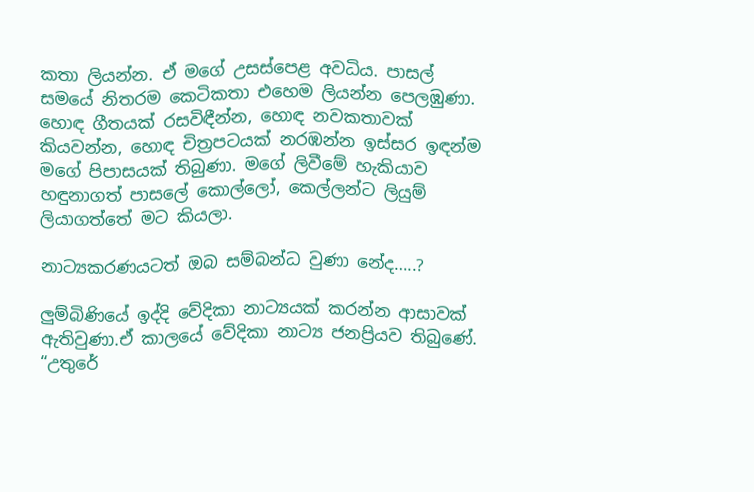කතා ලියන්න. ඒ මගේ උසස්පෙළ අවධිය. පාසල් සමයේ නිතරම කෙටිකතා එහෙම ලියන්න පෙලඹුණා. හොඳ ගීතයක් රසවිඳීන්න, හොඳ නවකතාවක් කියවන්න, හොඳ චිත්‍රපටයක් නරඹන්න ඉස්සර ඉඳන්ම මගේ පිපාසයක් තිබුණා. මගේ ලිවීමේ හැකියාව හඳුනාගත් පාසලේ කොල්ලෝ, කෙල්ලන්ට ලියුම් ලියාගත්තේ මට කියලා.

නාට්‍යකරණයටත් ඔබ සම්බන්ධ වුණා නේද…..?

ලුම්බිණියේ ඉද්දි වේදිකා නාට්‍යයක් කරන්න ආසාවක් ඇතිවුණා.ඒ කාලයේ වේදිකා නාට්‍ය ජනප්‍රියව තිබුණේ. “උතුරේ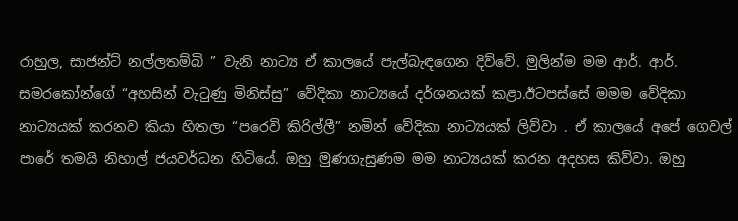රාහුල, සාජන්ට් නල්ලතම්බි ” වැනි නාට්‍ය ඒ කාලයේ පැල්බැඳගෙන දිව්වේ. මුලින්ම මම ආර්. ආර්. සමරකෝන්ගේ “අහසින් වැටුණු මිනිස්සු” වේදිකා නාට්‍යයේ දර්ශනයක් කළා.ඊටපස්සේ මමම වේදිකා නාට්‍යයක් කරනව කියා හිතලා “පරෙවි කිරිල්ලී” නමින් වේදිකා නාට්‍යයක් ලිව්වා . ඒ කාලයේ අපේ ගෙවල් පාරේ තමයි නිහාල් ජයවර්ධන හිටියේ. ඔහු මුණගැසුණම මම නාට්‍යයක් කරන අදහස කිව්වා. ඔහු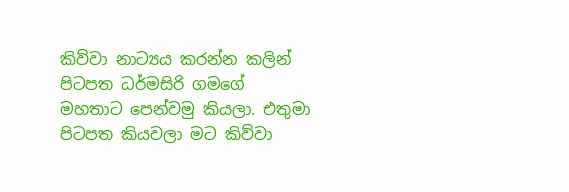කිව්වා නාට්‍යය කරන්න කලින් පිටපත ධර්මසිරි ගමගේ මහතාට පෙන්වමු කියලා. එතුමා පිටපත කියවලා මට කිව්වා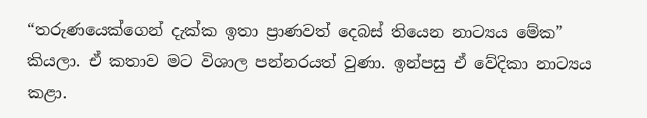“තරුණයෙක්ගෙන් දැක්ක ඉතා ප්‍රාණවත් දෙබස් තියෙන නාට්‍යය මේක” කියලා. ඒ කතාව මට විශාල පන්නරයත් වුණා. ඉන්පසු ඒ වේදිකා නාට්‍යය කළා.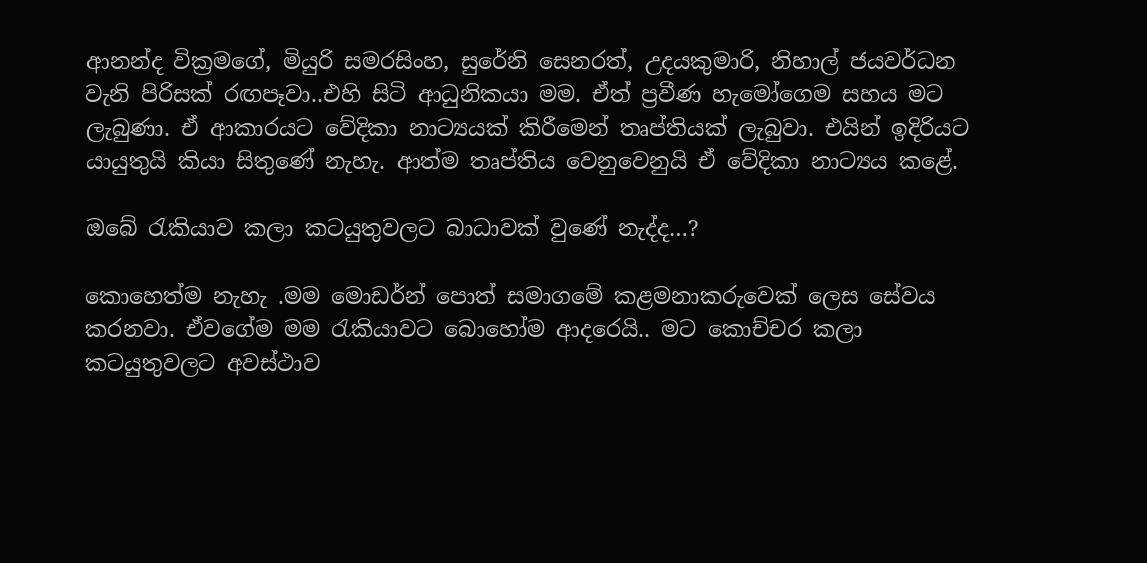ආනන්ද වික්‍රමගේ, මියුරි සමරසිංහ, සුරේනි සෙනරත්, උදයකුමාරි, නිහාල් ජයවර්ධන වැනි පිරිසක් රඟපෑවා..එහි සිටි ආධුනිකයා මම. ඒත් ප්‍රවීණ හැමෝගෙම සහය මට ලැබුණා. ඒ ආකාරයට වේදිකා නාට්‍යයක් කිරීමෙන් තෘප්තියක් ලැබුවා. එයින් ඉදිරියට යායුතුයි කියා සිතුණේ නැහැ. ආත්ම තෘප්තිය වෙනුවෙනුයි ඒ වේදිකා නාට්‍යය කළේ.

ඔබේ රැකියාව කලා කටයුතුවලට බාධාවක් වුණේ නැද්ද…?

කොහෙත්ම නැහැ .මම මොඩර්න් පොත් සමාගමේ කළමනාකරුවෙක් ලෙස සේවය කරනවා. ඒවගේම මම රැකියාවට බොහෝම ආදරෙයි.. මට කොච්චර කලා කටයුතුවලට අවස්ථාව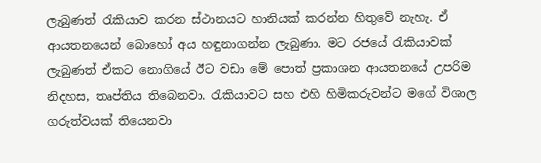ලැබුණත් රැකියාව කරන ස්ථානයට හානියක් කරන්න හිතුවේ නැහැ. ඒ ආයතනයෙන් බොහෝ අය හඳුනාගන්න ලැබුණා. මට රජයේ රැකියාවක් ලැබුණත් ඒකට නොගියේ ඊට වඩා මේ පොත් ප්‍රකාශන ආයතනයේ උපරිම නිදහස, තෘප්තිය තිබෙනවා. රැකියාවට සහ එහි හිමිකරුවන්ට මගේ විශාල ගරුත්වයක් තියෙනවා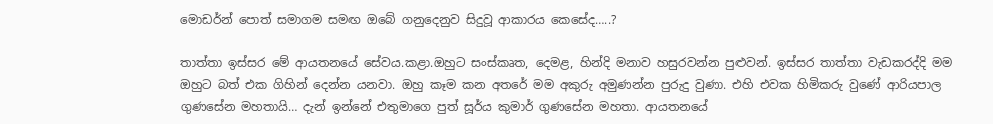මොඩර්න් පොත් සමාගම සමඟ ඔබේ ගනුදෙනුව සිදුවූ ආකාරය කෙසේද…..?

තාත්තා ඉස්සර මේ ආයතනයේ සේවය.කළා.ඔහුට සංස්කෘත, දෙමළ, හින්දි මනාව හසුරවන්න පුළුවන්. ඉස්සර තාත්තා වැඩකරද්දි මම ඔහුට බත් එක ගිහින් දෙන්න යනවා. ඔහු කෑම කන අතරේ මම අකුරු අමුණන්න පුරුදු වුණා. එහි එවක හිමිකරු වුණේ ආරියපාල ගුණසේන මහතායි… දැන් ඉන්නේ එතුමාගෙ පුත් සූර්ය කුමාර් ගුණසේන මහතා. ආයතනයේ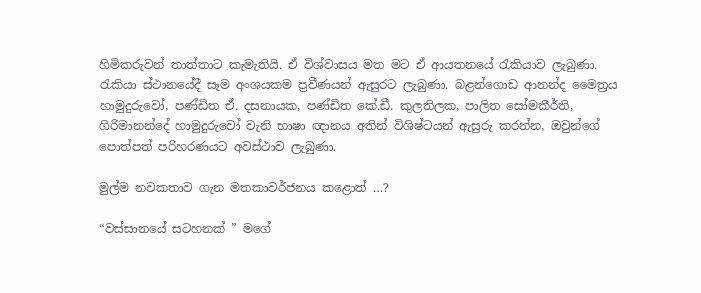හිමිකරුවන් තාත්තාට කැමැතියි. ඒ විශ්වාසය මත මට ඒ ආයතනයේ රැකියාව ලැබුණා. රැකියා ස්ථානයේදී සෑම අංශයකම ප්‍රවීණයන් ඇසුරට ලැබුණා. බළන්ගොඩ ආනන්ද මෛත්‍රය හාමුදුරුවෝ, පණ්ඩිත ඒ. දසනායක, පණ්ඩිත කේ.ඩී. කුලතිලක, පාලිත සෝමකීර්ති, ගිරිමානන්දේ හාමුදුරුවෝ වැනි භාෂා ඥානය අතින් විශිෂ්ටයන් ඇසුරු කරන්න, ඔවුන්ගේ පොත්පත් පරිහරණයට අවස්ථාව ලැබුණා.

මුල්ම නවකතාව ගැන මතකාවර්ජනය කළොත් …?

“වස්සානයේ සටහනක් ” මගේ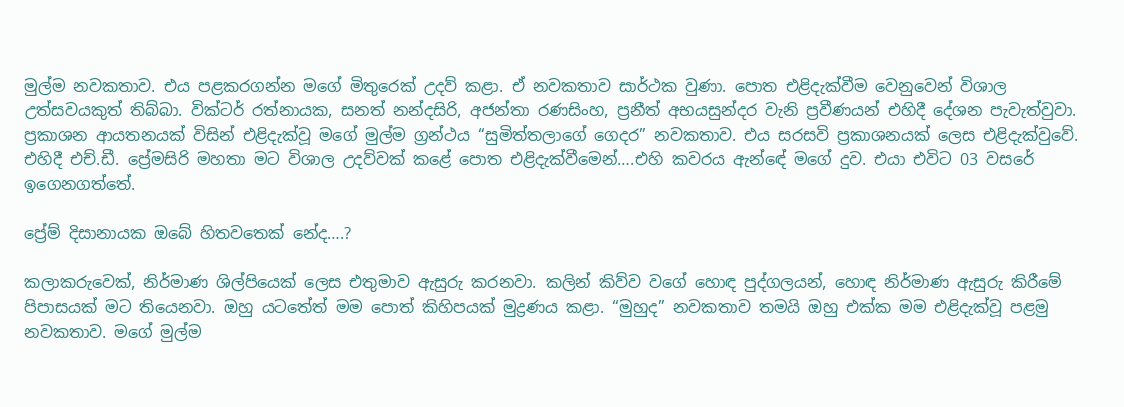මුල්ම නවකතාව. එය පළකරගන්න මගේ මිතුරෙක් උදව් කළා. ඒ නවකතාව සාර්ථක වුණා. පොත එළිදැක්වීම වෙනුවෙන් විශාල උත්සවයකුත් තිබ්බා. වික්ටර් රත්නායක, සනත් නන්දසිරි, අජන්තා රණසිංහ, ප්‍රනීත් අභයසුන්දර වැනි ප්‍රවීණයන් එහිදී දේශන පැවැත්වුවා. ප්‍රකාශන ආයතනයක් විසින් එළිදැක්වූ මගේ මුල්ම ග්‍රන්ථය “සුමිත්තලාගේ ගෙදර” නවකතාව. එය සරසවි ප්‍රකාශනයක් ලෙස එළිදැක්වුවේ. එහිදී එච්.ඩී. ප්‍රේමසිරි මහතා මට විශාල උදව්වක් කළේ පොත එළිදැක්වීමෙන්….එහි කවරය ඇන්ඳේ මගේ දුව. එයා එවිට 03 වසරේ ඉගෙනගත්තේ.

ප්‍රේම් දිසානායක ඔබේ හිතවතෙක් නේද….?

කලාකරුවෙක්, නිර්මාණ ශිල්පියෙක් ලෙස එතුමාව ඇසුරු කරනවා. කලින් කිව්ව වගේ හොඳ පුද්ගලයන්, හොඳ නිර්මාණ ඇසුරු කිරීමේ පිපාසයක් මට තියෙනවා. ඔහු යටතේත් මම පොත් කිහිපයක් මුද්‍රණය කළා. “මුහුද” නවකතාව තමයි ඔහු එක්ක මම එළිදැක්වූ පළමු නවකතාව. මගේ මුල්ම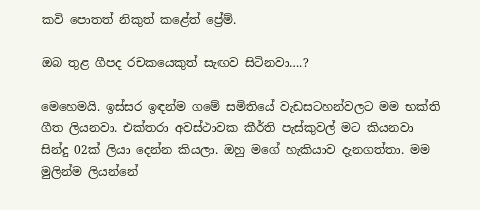කවි පොතත් නිකුත් කළේත් ප්‍රේම්.

ඔබ තුළ ගීපද රචකයෙකුත් සැඟව සිටිනවා….?

මෙහෙමයි. ඉස්සර ඉඳන්ම ගමේ සමිතියේ වැඩසටහන්වලට මම භක්ති ගීත ලියනවා. එක්තරා අවස්ථාවක කීර්ති පැස්කුවල් මට කියනවා සින්දු 02ක් ලියා දෙන්න කියලා. ඔහු මගේ හැකියාව දැනගත්තා. මම මුලින්ම ලියන්නේ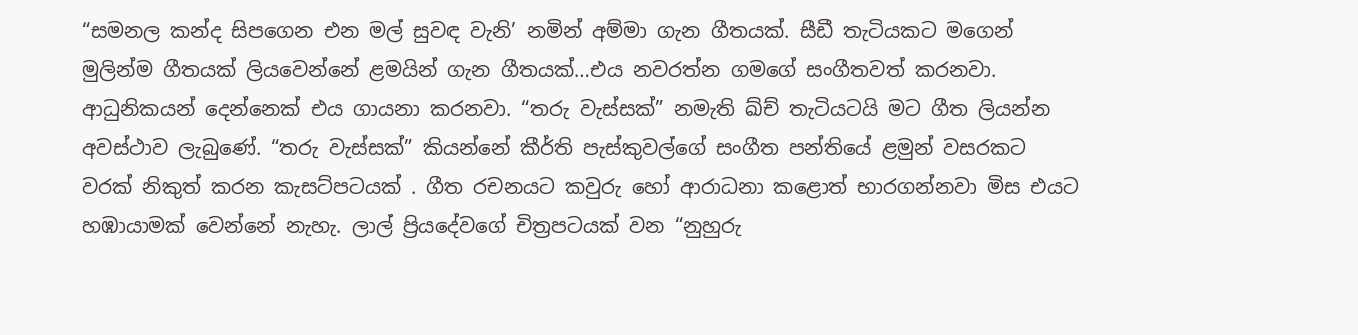“සමනල කන්ද සිපගෙන එන මල් සුවඳ වැනි’ නමින් අම්මා ගැන ගීතයක්. සීඩී තැටියකට මගෙන් මුලින්ම ගීතයක් ලියවෙන්නේ ළමයින් ගැන ගීතයක්…එය නවරත්න ගමගේ සංගීතවත් කරනවා. ආධුනිකයන් දෙන්නෙක් එය ගායනා කරනවා. “තරු වැස්සක්” නමැති ඛ්ච් තැටියටයි මට ගීත ලියන්න අවස්ථාව ලැබුණේ. “තරු වැස්සක්” කියන්නේ කීර්ති පැස්කුවල්ගේ සංගීත පන්තියේ ළමුන් වසරකට වරක් නිකුත් කරන කැසට්පටයක් . ගීත රචනයට කවුරු හෝ ආරාධනා කළොත් භාරගන්නවා මිස එයට හඹායාමක් වෙන්නේ නැහැ. ලාල් ප්‍රියදේවගේ චිත්‍රපටයක් වන “නුහුරු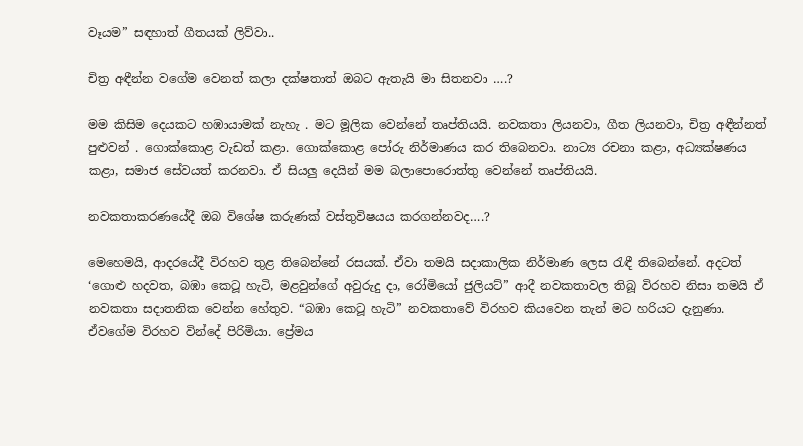වෑයම” සඳහාත් ගීතයක් ලිව්වා..

චිත්‍ර අඳීන්න වගේම වෙනත් කලා දක්ෂතාත් ඔබට ඇතැයි මා සිතනවා ….?

මම කිසිම දෙයකට හඹායාමක් නැහැ . මට මූලික වෙන්නේ තෘප්තියයි. නවකතා ලියනවා, ගීත ලියනවා, චිත්‍ර අඳීන්නත් පුළුවන් . ගොක්කොළ වැඩත් කළා. ගොක්කොළ පෝරු නිර්මාණය කර තිබෙනවා. නාට්‍ය රචනා කළා, අධ්‍යක්ෂණය කළා, සමාජ සේවයත් කරනවා. ඒ සියලු දෙයින් මම බලාපොරොත්තු වෙන්නේ තෘප්තියයි.

නවකතාකරණයේදී ඔබ විශේෂ කරුණක් වස්තුවිෂයය කරගන්නවද….?

මෙහෙමයි, ආදරයේදී විරහව තුළ තිබෙන්නේ රසයක්. ඒවා තමයි සදාකාලික නිර්මාණ ලෙස රැඳී තිබෙන්නේ. අදටත් ‘ගොළු හදවත, බඹා කෙටූ හැටි, මළවුන්ගේ අවුරුදු දා, රෝමියෝ ජුලියට්” ආදී නවකතාවල තිබූ විරහව නිසා තමයි ඒ නවකතා සදාතනික වෙන්න හේතුව. “බඹා කෙටූ හැටි” නවකතාවේ විරහව කියවෙන තැන් මට හරියට දැනුණා. ඒවගේම විරහව වින්දේ පිරිමියා. ප්‍රේමය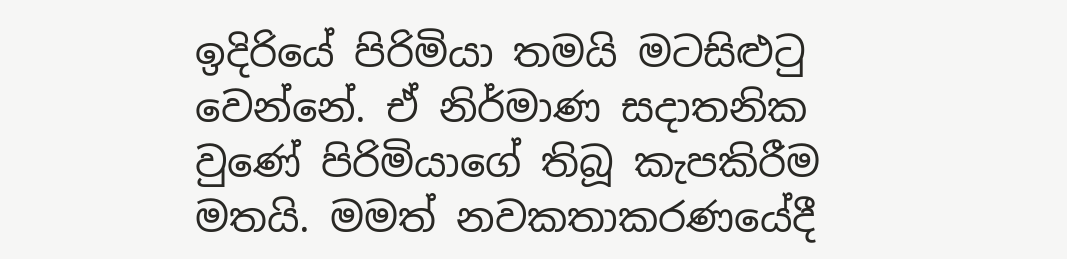ඉදිරියේ පිරිමියා තමයි මටසිළුටු වෙන්නේ. ඒ නිර්මාණ සදාතනික වුණේ පිරිමියාගේ තිබූ කැපකිරීම මතයි. මමත් නවකතාකරණයේදී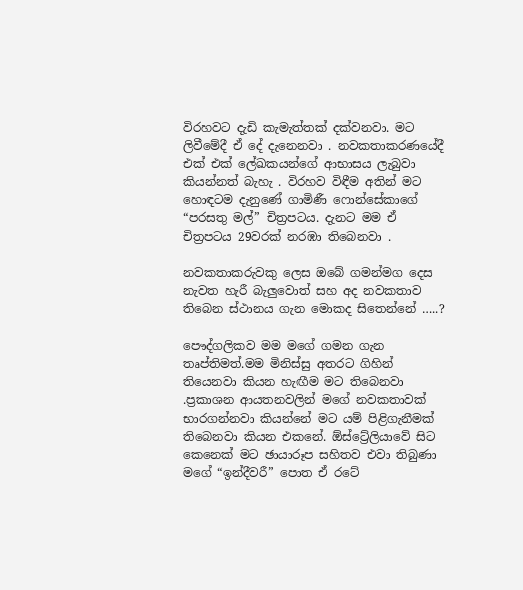විරහවට දැඩි කැමැත්තක් දක්වනවා. මට ලිවීමේදී ඒ දේ දැනෙනවා . නවකතාකරණයේදී එක් එක් ලේඛකයන්ගේ ආභාසය ලැබුවා කියන්නත් බැහැ . විරහව විඳීම අතින් මට හොඳටම දැනුණේ ගාමිණී ෆොන්සේකාගේ “පරසතු මල්” චිත්‍රපටය. දැනට මම ඒ චිත්‍රපටය 29වරක් නරඹා තිබෙනවා .

නවකතාකරුවකු ලෙස ඔබේ ගමන්මග දෙස නැවත හැරී බැලුවොත් සහ අද නවකතාව තිබෙන ස්ථානය ගැන මොකද සිතෙන්නේ …..?

පෞද්ගලිකව මම මගේ ගමන ගැන තෘප්තිමත්.මම මිනිස්සු අතරට ගිහින් තියෙනවා කියන හැඟීම මට තිබෙනවා .ප්‍රකාශන ආයතනවලින් මගේ නවකතාවක් භාරගන්නවා කියන්නේ මට යම් පිළිගැනීමක් තිබෙනවා කියන එකනේ. ඕස්ට්‍රේලියාවේ සිට කෙනෙක් මට ඡායාරූප සහිතව එවා තිබුණා මගේ “ඉන්දීවරී” පොත ඒ රටේ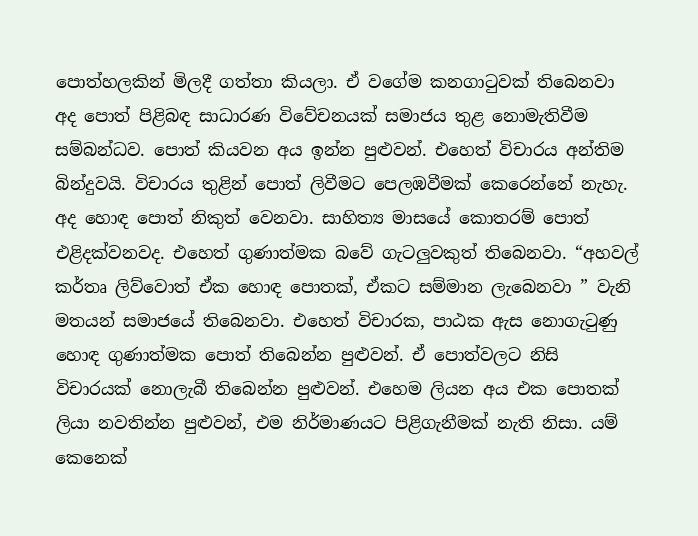පොත්හලකින් මිලදී ගත්තා කියලා. ඒ වගේම කනගාටුවක් තිබෙනවා අද පොත් පිළිබඳ සාධාරණ විවේචනයක් සමාජය තුළ නොමැතිවීම සම්බන්ධව. පොත් කියවන අය ඉන්න පුළුවන්. එහෙත් විචාරය අන්තිම බින්දුවයි. විචාරය තුළින් පොත් ලිවීමට පෙලඹවීමක් කෙරෙන්නේ නැහැ. අද හොඳ පොත් නිකුත් වෙනවා. සාහිත්‍ය මාසයේ කොතරම් පොත් එළිදක්වනවද. එහෙත් ගුණාත්මක බවේ ගැටලුවකුත් තිබෙනවා. “අහවල් කර්තෘ ලිව්වොත් ඒක හොඳ පොතක්, ඒකට සම්මාන ලැබෙනවා ” වැනි මතයන් සමාජයේ තිබෙනවා. එහෙත් විචාරක, පාඨක ඇස නොගැටුණු හොඳ ගුණාත්මක පොත් තිබෙන්න පුළුවන්. ඒ පොත්වලට නිසි විචාරයක් නොලැබී තිබෙන්න පුළුවන්. එහෙම ලියන අය එක පොතක් ලියා නවතින්න පුළුවන්, එම නිර්මාණයට පිළිගැනීමක් නැති නිසා. යම් කෙනෙක්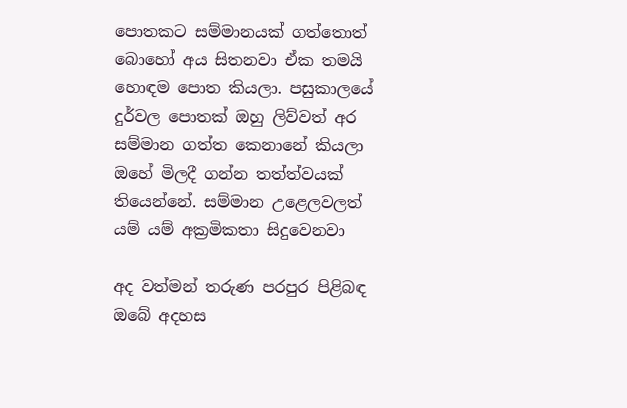පොතකට සම්මානයක් ගත්තොත් බොහෝ අය සිතනවා ඒක තමයි හොඳම පොත කියලා. පසුකාලයේ දුර්වල පොතක් ඔහු ලිව්වත් අර සම්මාන ගත්ත කෙනානේ කියලා ඔහේ මිලදී ගන්න තත්ත්වයක් තියෙන්නේ. සම්මාන උළෙලවලත් යම් යම් අක්‍රමිකතා සිදුවෙනවා

අද වත්මන් තරුණ පරපුර පිළිබඳ ඔබේ අදහස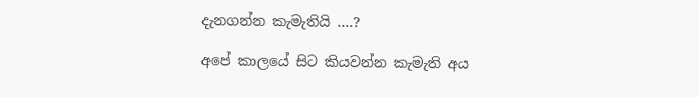දැනගන්න කැමැතියි ….?

අපේ කාලයේ සිට කියවන්න කැමැති අය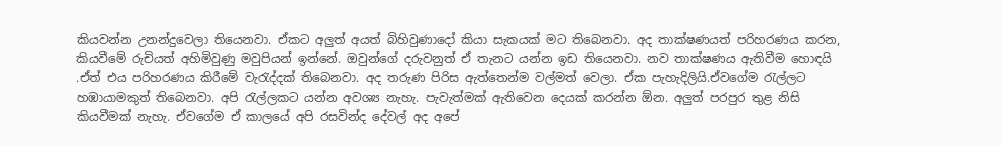කියවන්න උනන්දුවෙලා තියෙනවා. ඒකට අලුත් අයත් බිහිවුණාදෝ කියා සැකයක් මට තිබෙනවා. අද තාක්ෂණයත් පරිහරණය කරන, කියවීමේ රුචියත් අහිමිවුණු මවුපියන් ඉන්නේ. ඔවුන්ගේ දරුවනුත් ඒ තැනට යන්න ඉඩ තියෙනවා. නව තාක්ෂණය ඇතිවීම හොඳයි .ඒත් එය පරිහරණය කිරීමේ වැරැද්දක් තිබෙනවා. අද තරුණ පිරිස ඇත්තෙන්ම වල්මත් වෙලා. ඒක පැහැදිලියි.ඒවගේම රැල්ලට හඹායාමකුත් තිබෙනවා. අපි රැල්ලකට යන්න අවශ්‍ය නැහැ. පැවැත්මක් ඇතිවෙන දෙයක් කරන්න ඕන. අලුත් පරපුර තුළ නිසි කියවීමක් නැහැ. ඒවගේම ඒ කාලයේ අපි රසවින්ද දේවල් අද අපේ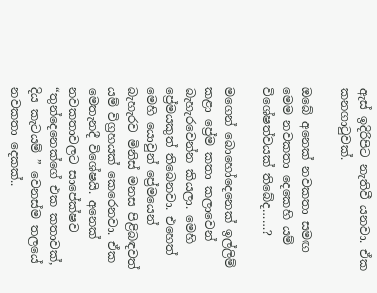ඇස් ඉදිරිපිට නැතිවී යනවා. ඒක කනගාටුවක්.

ඔබේ අනෙක් නවකතා සමඟ මෙම නවකතා දෙකෙහි යම් විශේෂත්වයක් තිබේද……?

මගෙන් බොහෝදෙනෙක් ඉල්ලිම් කළා ප්‍රේම කතා කලාවෙන් බැහැරවෙන්න කියලා. මෙහි ප්‍රේමයකුත් තිබෙනවා. එහෙත් මෙහි යොවුන් ප්‍රේමයෙන් බැහැරව මිනිස් මනස පිළිබඳවත් යම් විග්‍රහයක් කෙරෙනවා. ඒක මෙතැනදී විශේෂයි. අනෙක් නවකතාවලට සාපේක්ෂව “තුන්දෙනෙක්ගේ එක කතාවක්, දිය කැටයම් ” වෙනස්ම තලයේ නවකතා දෙකක්..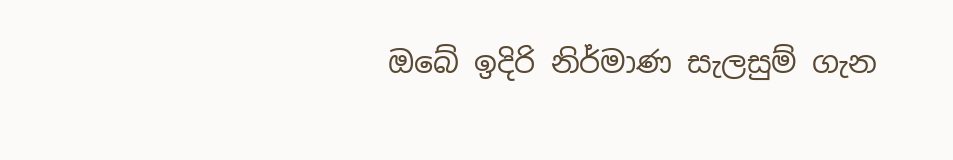ඔබේ ඉදිරි නිර්මාණ සැලසුම් ගැන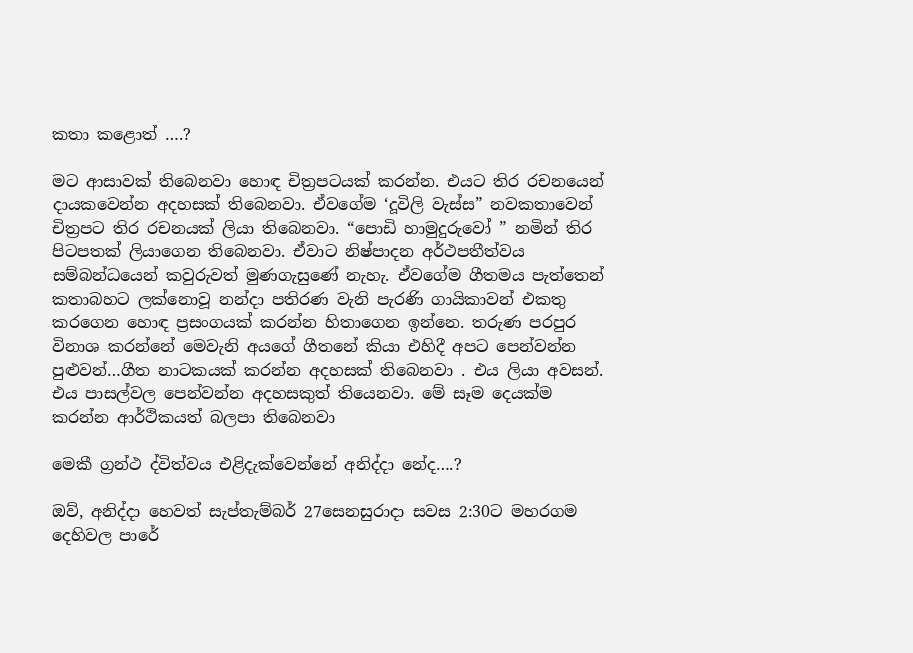කතා කළොත් ….?

මට ආසාවක් තිබෙනවා හොඳ චිත්‍රපටයක් කරන්න. එයට තිර රචනයෙන් දායකවෙන්න අදහසක් තිබෙනවා. ඒවගේම ‘දූවිලි වැස්ස” නවකතාවෙන් චිත්‍රපට තිර රචනයක් ලියා තිබෙනවා. “පොඩි හාමුදුරුවෝ ” නමින් තිර පිටපතක් ලියාගෙන තිබෙනවා. ඒවාට නිෂ්පාදන අර්ථපතීත්වය සම්බන්ධයෙන් කවුරුවත් මුණගැසුණේ නැහැ. ඒවගේම ගීතමය පැත්තෙන් කතාබහට ලක්නොවූ නන්දා පතිරණ වැනි පැරණි ගායිකාවන් එකතු කරගෙන හොඳ ප්‍රසංගයක් කරන්න හිතාගෙන ඉන්නෙ. තරුණ පරපුර විනාශ කරන්නේ මෙවැනි අයගේ ගීතනේ කියා එහිදී අපට පෙන්වන්න පුළුවන්…ගීත නාටකයක් කරන්න අදහසක් තිබෙනවා . එය ලියා අවසන්. එය පාසල්වල පෙන්වන්න අදහසකුත් තියෙනවා. මේ සෑම දෙයක්ම කරන්න ආර්ථිකයත් බලපා තිබෙනවා

මෙකී ග්‍රන්ථ ද්විත්වය එළිදැක්වෙන්නේ අනිද්දා නේද….?

ඔව්, අනිද්දා හෙවත් සැප්තැම්බර් 27සෙනසුරාදා සවස 2:30ට මහරගම දෙහිවල පාරේ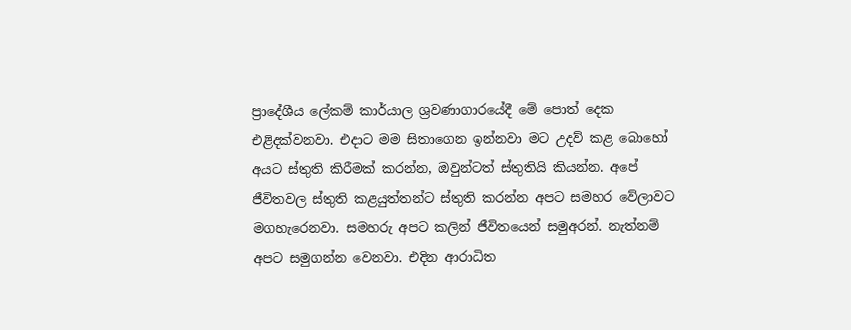ප්‍රාදේශීය ලේකම් කාර්යාල ශ්‍රවණාගාරයේදී මේ පොත් දෙක එළිදක්වනවා. එදාට මම සිතාගෙන ඉන්නවා මට උදව් කළ බොහෝ අයට ස්තුති කිරීමක් කරන්න, ඔවුන්ටත් ස්තුතියි කියන්න. අපේ ජීවිතවල ස්තුති කළයුත්තන්ට ස්තුති කරන්න අපට සමහර වේලාවට මගහැරෙනවා. සමහරු අපට කලින් ජීවිතයෙන් සමුඅරන්. නැත්නම් අපට සමුගන්න වෙනවා. එදින ආරාධිත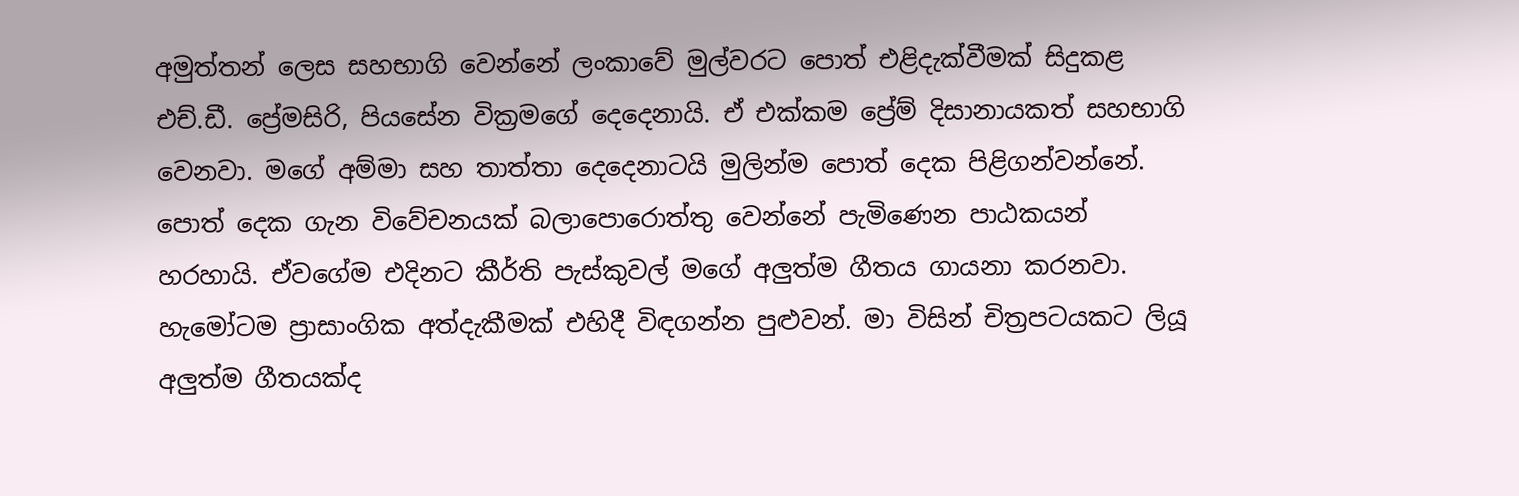අමුත්තන් ලෙස සහභාගි වෙන්නේ ලංකාවේ මුල්වරට පොත් එළිදැක්වීමක් සිදුකළ එච්.ඩී. ප්‍රේමසිරි, පියසේන වික්‍රමගේ දෙදෙනායි. ඒ එක්කම ප්‍රේම් දිසානායකත් සහභාගි වෙනවා. මගේ අම්මා සහ තාත්තා දෙදෙනාටයි මුලින්ම පොත් දෙක පිළිගන්වන්නේ. පොත් දෙක ගැන විවේචනයක් බලාපොරොත්තු වෙන්නේ පැමිණෙන පාඨකයන් හරහායි. ඒවගේම එදිනට කීර්ති පැස්කුවල් මගේ අලුත්ම ගීතය ගායනා කරනවා. හැමෝටම ප්‍රාසාංගික අත්දැකීමක් එහිදී විඳගන්න පුළුවන්. මා විසින් චිත්‍රපටයකට ලියූ අලුත්ම ගීතයක්ද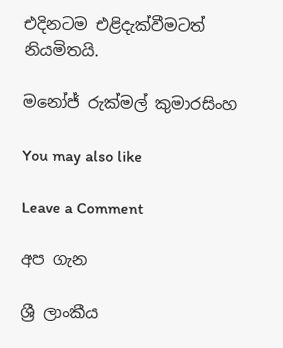එදිනටම එළිදැක්වීමටත් නියමිතයි.

මනෝජ් රුක්මල් කුමාරසිංහ

You may also like

Leave a Comment

අප ගැන

ශ්‍රී ලාංකීය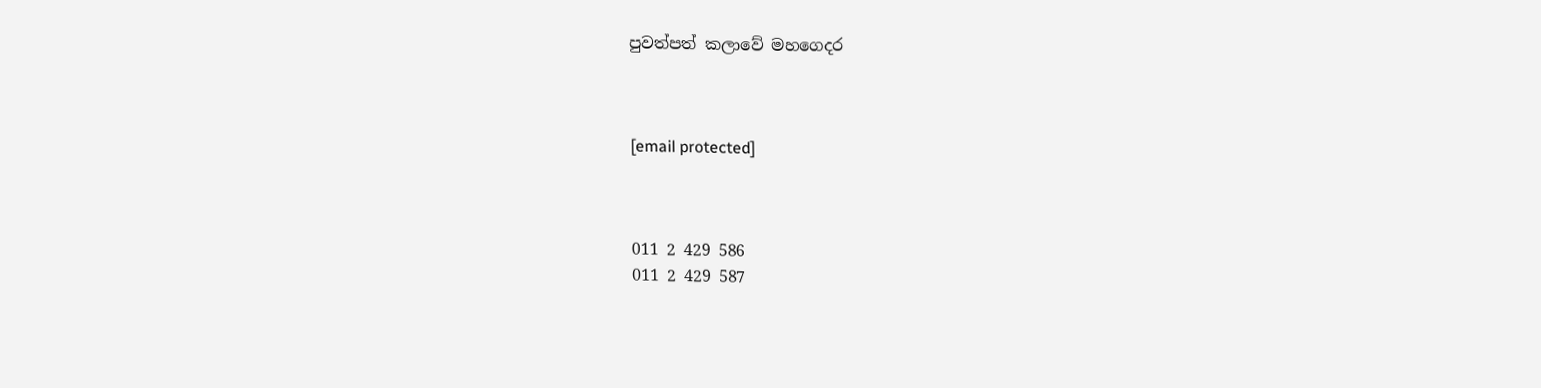පුවත්පත් කලාවේ මහගෙදර



[email protected]



011 2 429 586
011 2 429 587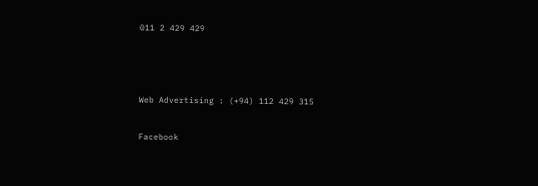011 2 429 429



Web Advertising : (+94) 112 429 315

Facebook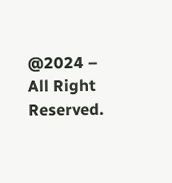@2024 – All Right Reserved.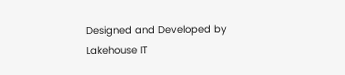Designed and Developed by Lakehouse IT